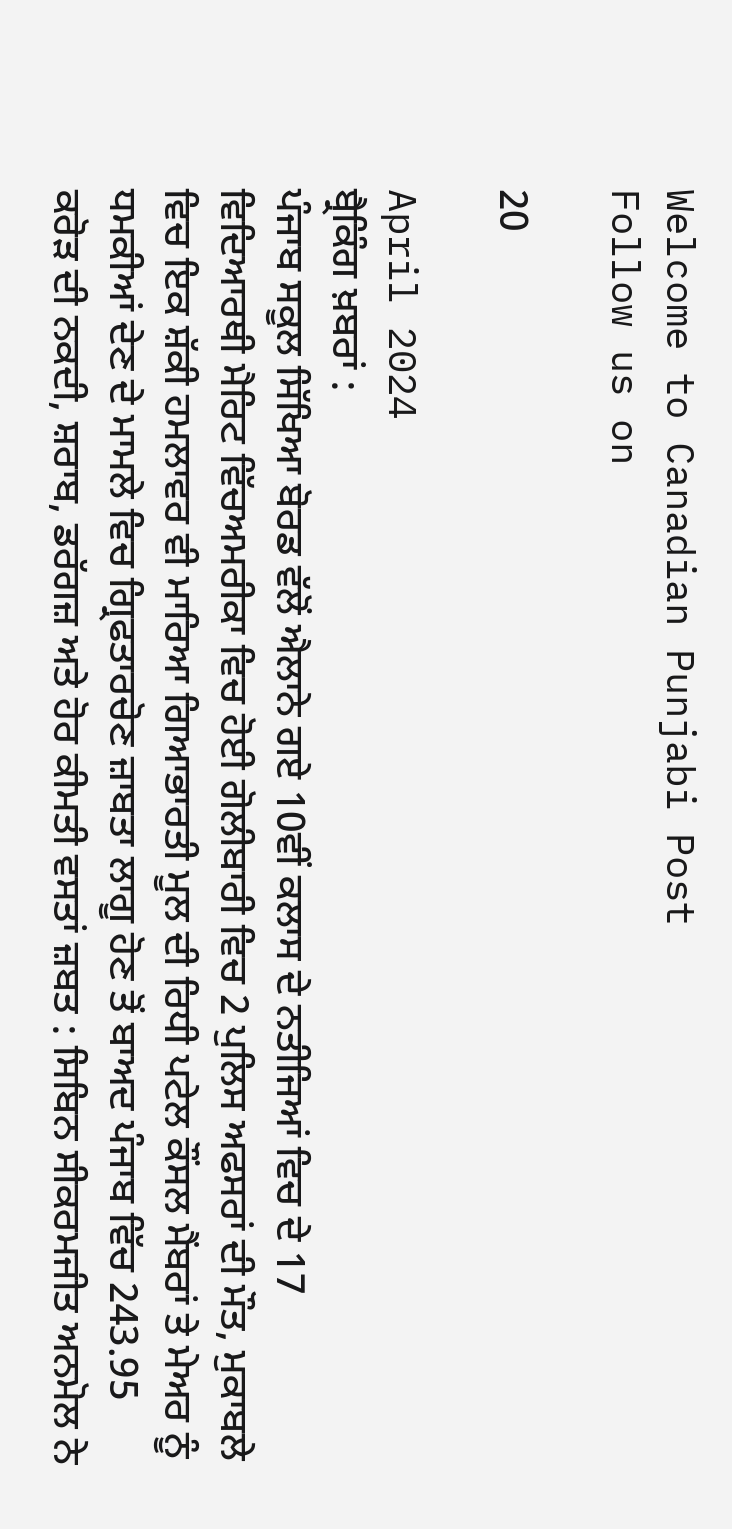Welcome to Canadian Punjabi Post
Follow us on

20

April 2024
ਬ੍ਰੈਕਿੰਗ ਖ਼ਬਰਾਂ :
ਪੰਜਾਬ ਸਕੂਲ ਸਿੱਖਿਆ ਬੋਰਡ ਵੱਲੋਂ ਐਲਾਨੇ ਗਏ 10ਵੀਂ ਕਲਾਸ ਦੇ ਨਤੀਜਿਆਂ ਵਿਚ ਦੇ 17 ਵਿਦਿਆਰਥੀ ਮੈਰਿਟ ਵਿੱਚਅਮਰੀਕਾ ਵਿਚ ਹੋਈ ਗੋਲੀਬਾਰੀ ਵਿਚ 2 ਪੁਲਿਸ ਅਫਸਰਾਂ ਦੀ ਮੌਤ, ਮੁਕਾਬਲੇ ਵਿਚ ਇਕ ਸ਼ੱਕੀ ਹਮਲਾਵਰ ਵੀ ਮਾਰਿਆ ਗਿਆਭਾਰਤੀ ਮੂਲ ਦੀ ਰਿਧੀ ਪਟੇਲ ਕੌਂਸਲ ਮੈਂਬਰਾਂ ਤੇ ਮੇਅਰ ਨੂੰ ਧਮਕੀਆਂ ਦੇਣ ਦੇ ਮਾਮਲੇ ਵਿਚ ਗ੍ਰਿਫਤਾਰਚੋਣ ਜ਼ਾਬਤਾ ਲਾਗੂ ਹੋਣ ਤੋਂ ਬਾਅਦ ਪੰਜਾਬ ਵਿੱਚ 243.95 ਕਰੋੜ ਦੀ ਨਕਦੀ, ਸ਼ਰਾਬ, ਡਰੱਗਜ਼ ਅਤੇ ਹੋਰ ਕੀਮਤੀ ਵਸਤਾਂ ਜ਼ਬਤ : ਸਿਬਿਨ ਸੀਕਰਮਜੀਤ ਅਨਮੋਲ ਨੇ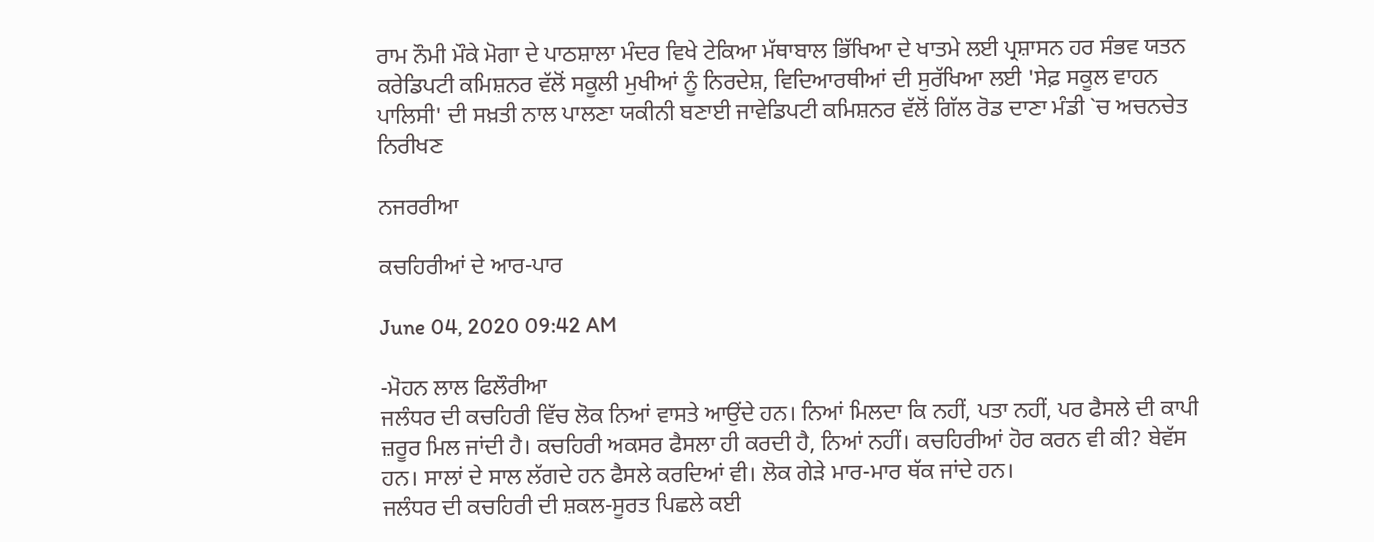ਰਾਮ ਨੌਮੀ ਮੌਕੇ ਮੋਗਾ ਦੇ ਪਾਠਸ਼ਾਲਾ ਮੰਦਰ ਵਿਖੇ ਟੇਕਿਆ ਮੱਥਾਬਾਲ ਭਿੱਖਿਆ ਦੇ ਖਾਤਮੇ ਲਈ ਪ੍ਰਸ਼ਾਸਨ ਹਰ ਸੰਭਵ ਯਤਨ ਕਰੇਡਿਪਟੀ ਕਮਿਸ਼ਨਰ ਵੱਲੋਂ ਸਕੂਲੀ ਮੁਖੀਆਂ ਨੂੰ ਨਿਰਦੇਸ਼, ਵਿਦਿਆਰਥੀਆਂ ਦੀ ਸੁਰੱਖਿਆ ਲਈ 'ਸੇਫ਼ ਸਕੂਲ ਵਾਹਨ ਪਾਲਿਸੀ' ਦੀ ਸਖ਼ਤੀ ਨਾਲ ਪਾਲਣਾ ਯਕੀਨੀ ਬਣਾਈ ਜਾਵੇਡਿਪਟੀ ਕਮਿਸ਼ਨਰ ਵੱਲੋਂ ਗਿੱਲ ਰੋਡ ਦਾਣਾ ਮੰਡੀ `ਚ ਅਚਨਚੇਤ ਨਿਰੀਖਣ

ਨਜਰਰੀਆ

ਕਚਹਿਰੀਆਂ ਦੇ ਆਰ-ਪਾਰ

June 04, 2020 09:42 AM

-ਮੋਹਨ ਲਾਲ ਫਿਲੌਰੀਆ
ਜਲੰਧਰ ਦੀ ਕਚਹਿਰੀ ਵਿੱਚ ਲੋਕ ਨਿਆਂ ਵਾਸਤੇ ਆਉਂਦੇ ਹਨ। ਨਿਆਂ ਮਿਲਦਾ ਕਿ ਨਹੀਂ, ਪਤਾ ਨਹੀਂ, ਪਰ ਫੈਸਲੇ ਦੀ ਕਾਪੀ ਜ਼ਰੂਰ ਮਿਲ ਜਾਂਦੀ ਹੈ। ਕਚਹਿਰੀ ਅਕਸਰ ਫੈਸਲਾ ਹੀ ਕਰਦੀ ਹੈ, ਨਿਆਂ ਨਹੀਂ। ਕਚਹਿਰੀਆਂ ਹੋਰ ਕਰਨ ਵੀ ਕੀ? ਬੇਵੱਸ ਹਨ। ਸਾਲਾਂ ਦੇ ਸਾਲ ਲੱਗਦੇ ਹਨ ਫੈਸਲੇ ਕਰਦਿਆਂ ਵੀ। ਲੋਕ ਗੇੜੇ ਮਾਰ-ਮਾਰ ਥੱਕ ਜਾਂਦੇ ਹਨ।
ਜਲੰਧਰ ਦੀ ਕਚਹਿਰੀ ਦੀ ਸ਼ਕਲ-ਸੂਰਤ ਪਿਛਲੇ ਕਈ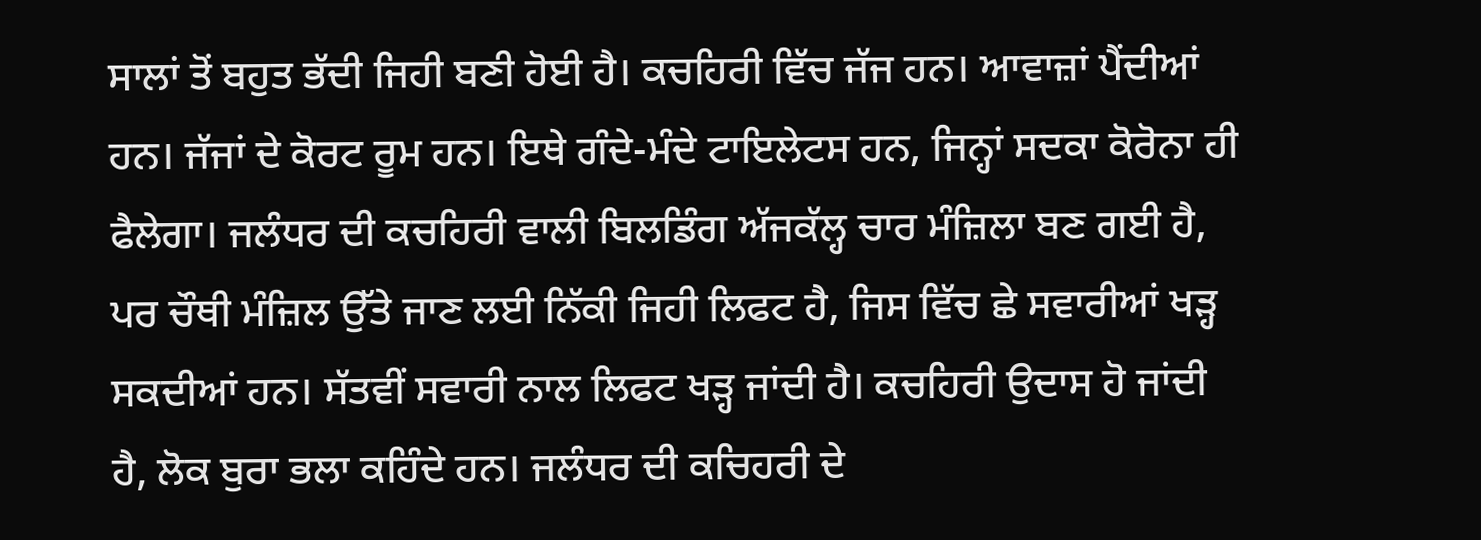ਸਾਲਾਂ ਤੋਂ ਬਹੁਤ ਭੱਦੀ ਜਿਹੀ ਬਣੀ ਹੋਈ ਹੈ। ਕਚਹਿਰੀ ਵਿੱਚ ਜੱਜ ਹਨ। ਆਵਾਜ਼ਾਂ ਪੈਂਦੀਆਂ ਹਨ। ਜੱਜਾਂ ਦੇ ਕੋਰਟ ਰੂਮ ਹਨ। ਇਥੇ ਗੰਦੇ-ਮੰਦੇ ਟਾਇਲੇਟਸ ਹਨ, ਜਿਨ੍ਹਾਂ ਸਦਕਾ ਕੋਰੋਨਾ ਹੀ ਫੈਲੇਗਾ। ਜਲੰਧਰ ਦੀ ਕਚਹਿਰੀ ਵਾਲੀ ਬਿਲਡਿੰਗ ਅੱਜਕੱਲ੍ਹ ਚਾਰ ਮੰਜ਼ਿਲਾ ਬਣ ਗਈ ਹੈ, ਪਰ ਚੌਥੀ ਮੰਜ਼ਿਲ ਉੱਤੇ ਜਾਣ ਲਈ ਨਿੱਕੀ ਜਿਹੀ ਲਿਫਟ ਹੈ, ਜਿਸ ਵਿੱਚ ਛੇ ਸਵਾਰੀਆਂ ਖੜ੍ਹ ਸਕਦੀਆਂ ਹਨ। ਸੱਤਵੀਂ ਸਵਾਰੀ ਨਾਲ ਲਿਫਟ ਖੜ੍ਹ ਜਾਂਦੀ ਹੈ। ਕਚਹਿਰੀ ਉਦਾਸ ਹੋ ਜਾਂਦੀ ਹੈ, ਲੋਕ ਬੁਰਾ ਭਲਾ ਕਹਿੰਦੇ ਹਨ। ਜਲੰਧਰ ਦੀ ਕਚਿਹਰੀ ਦੇ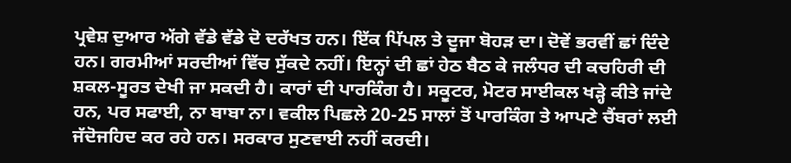ਪ੍ਰਵੇਸ਼ ਦੁਆਰ ਅੱਗੇ ਵੱਡੇ ਵੱਡੇ ਦੋ ਦਰੱਖਤ ਹਨ। ਇੱਕ ਪਿੱਪਲ ਤੇ ਦੂਜਾ ਬੋਹੜ ਦਾ। ਦੋਵੇਂ ਭਰਵੀਂ ਛਾਂ ਦਿੰਦੇ ਹਨ। ਗਰਮੀਆਂ ਸਰਦੀਆਂ ਵਿੱਚ ਸੁੱਕਦੇ ਨਹੀਂ। ਇਨ੍ਹਾਂ ਦੀ ਛਾਂ ਹੇਠ ਬੈਠ ਕੇ ਜਲੰਧਰ ਦੀ ਕਚਹਿਰੀ ਦੀ ਸ਼ਕਲ-ਸੂਰਤ ਦੇਖੀ ਜਾ ਸਕਦੀ ਹੈ। ਕਾਰਾਂ ਦੀ ਪਾਰਕਿੰਗ ਹੈ। ਸਕੂਟਰ, ਮੋਟਰ ਸਾਈਕਲ ਖੜ੍ਹੇ ਕੀਤੇ ਜਾਂਦੇ ਹਨ, ਪਰ ਸਫਾਈ, ਨਾ ਬਾਬਾ ਨਾ। ਵਕੀਲ ਪਿਛਲੇ 20-25 ਸਾਲਾਂ ਤੋਂ ਪਾਰਕਿੰਗ ਤੇ ਆਪਣੇ ਚੈਂਬਰਾਂ ਲਈ ਜੱਦੋਜਹਿਦ ਕਰ ਰਹੇ ਹਨ। ਸਰਕਾਰ ਸੁਣਵਾਈ ਨਹੀਂ ਕਰਦੀ।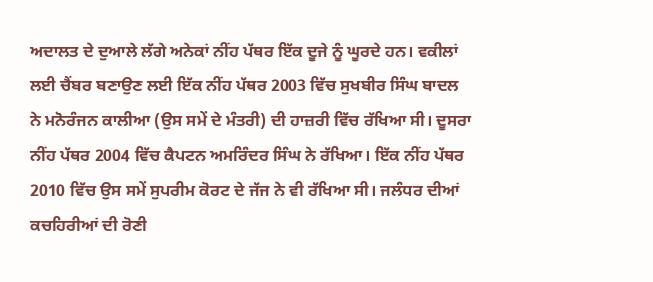ਅਦਾਲਤ ਦੇ ਦੁਆਲੇ ਲੱਗੇ ਅਨੇਕਾਂ ਨੀਂਹ ਪੱਥਰ ਇੱਕ ਦੂਜੇ ਨੂੰ ਘੂਰਦੇ ਹਨ। ਵਕੀਲਾਂ ਲਈ ਚੈਂਬਰ ਬਣਾਉਣ ਲਈ ਇੱਕ ਨੀਂਹ ਪੱਥਰ 2003 ਵਿੱਚ ਸੁਖਬੀਰ ਸਿੰਘ ਬਾਦਲ ਨੇ ਮਨੋਰੰਜਨ ਕਾਲੀਆ (ਉਸ ਸਮੇਂ ਦੇ ਮੰਤਰੀ) ਦੀ ਹਾਜ਼ਰੀ ਵਿੱਚ ਰੱਖਿਆ ਸੀ। ਦੂਸਰਾ ਨੀਂਹ ਪੱਥਰ 2004 ਵਿੱਚ ਕੈਪਟਨ ਅਮਰਿੰਦਰ ਸਿੰਘ ਨੇ ਰੱਖਿਆ। ਇੱਕ ਨੀਂਹ ਪੱਥਰ 2010 ਵਿੱਚ ਉਸ ਸਮੇਂ ਸੁਪਰੀਮ ਕੋਰਟ ਦੇ ਜੱਜ ਨੇ ਵੀ ਰੱਖਿਆ ਸੀ। ਜਲੰਧਰ ਦੀਆਂ ਕਚਹਿਰੀਆਂ ਦੀ ਰੋਣੀ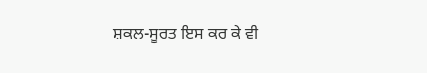ਸ਼ਕਲ-ਸੂਰਤ ਇਸ ਕਰ ਕੇ ਵੀ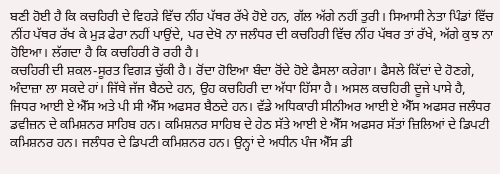ਬਣੀ ਹੋਈ ਹੈ ਕਿ ਕਚਹਿਰੀ ਦੇ ਵਿਹੜੇ ਵਿੱਚ ਨੀਂਹ ਪੱਥਰ ਰੱਖੇ ਹੋਏ ਹਨ, ਗੱਲ ਅੱਗੇ ਨਹੀਂ ਤੁਰੀ। ਸਿਆਸੀ ਨੇਤਾ ਪਿੰਡਾਂ ਵਿੱਚ ਨੀਂਹ ਪੱਥਰ ਰੱਖ ਕੇ ਮੁੜ ਫੇਰਾ ਨਹੀਂ ਪਾਉਂਦੇ, ਪਰ ਦੇਖੋ ਨਾ ਜਲੰਧਰ ਦੀ ਕਚਹਿਰੀ ਵਿੱਚ ਨੀਂਹ ਪੱਥਰ ਤਾਂ ਰੱਖੇ, ਅੱਗੇ ਕੁਝ ਨਾ ਹੋਇਆ। ਲੱਗਦਾ ਹੈ ਕਿ ਕਚਹਿਰੀ ਰੋ ਰਹੀ ਹੈ।
ਕਚਹਿਰੀ ਦੀ ਸ਼ਕਲ-ਸੂਰਤ ਵਿਗੜ ਚੁੱਕੀ ਹੈ। ਰੋਂਦਾ ਹੋਇਆ ਬੰਦਾ ਰੋਂਦੇ ਹੋਏ ਫੈਸਲਾ ਕਰੇਗਾ। ਫੈਸਲੇ ਕਿੱਦਾਂ ਦੇ ਹੋਣਗੇ, ਅੰਦਾਜ਼ਾ ਲਾ ਸਕਦੇ ਹਾਂ। ਜਿੱਥੇ ਜੱਜ ਬੈਠਦੇ ਹਨ, ਉਹ ਕਚਹਿਰੀ ਦਾ ਅੱਧਾ ਹਿੱਸਾ ਹੈ। ਅਸਲ ਕਚਹਿਰੀ ਦੂਜੇ ਪਾਸੇ ਹੈ, ਜਿਧਰ ਆਈ ਏ ਐੱਸ ਅਤੇ ਪੀ ਸੀ ਐੱਸ ਅਫਸਰ ਬੈਠਦੇ ਹਨ। ਵੱਡੇ ਅਧਿਕਾਰੀ ਸੀਨੀਅਰ ਆਈ ਏ ਐੱਸ ਅਫਸਰ ਜਲੰਧਰ ਡਵੀਜ਼ਨ ਦੇ ਕਮਿਸ਼ਨਰ ਸਾਹਿਬ ਹਨ। ਕਮਿਸ਼ਨਰ ਸਾਹਿਬ ਦੇ ਹੇਠ ਸੱਤੇ ਆਈ ਏ ਐੱਸ ਅਫਸਰ ਸੱਤਾਂ ਜ਼ਿਲਿਆਂ ਦੇ ਡਿਪਟੀ ਕਮਿਸ਼ਨਰ ਹਨ। ਜਲੰਧਰ ਦੇ ਡਿਪਟੀ ਕਮਿਸ਼ਨਰ ਹਨ। ਉਨ੍ਹਾਂ ਦੇ ਅਧੀਨ ਪੰਜ ਐੱਸ ਡੀ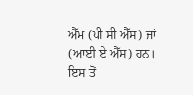ਐੱਮ (ਪੀ ਸੀ ਐੱਸ) ਜਾਂ (ਆਈ ਏ ਐੱਸ) ਹਨ। ਇਸ ਤੋਂ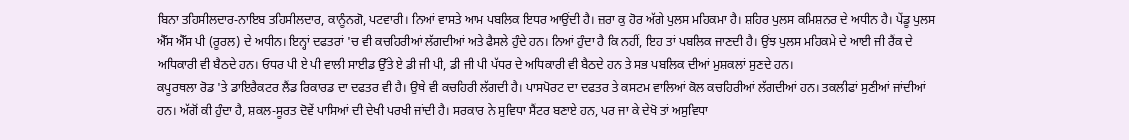ਬਿਨਾ ਤਹਿਸੀਲਦਾਰ-ਨਾਇਬ ਤਹਿਸੀਲਦਾਰ, ਕਾਨੂੰਨਗੋ, ਪਟਵਾਰੀ। ਨਿਆਂ ਵਾਸਤੇ ਆਮ ਪਬਲਿਕ ਇਧਰ ਆਉਂਦੀ ਹੈ। ਜ਼ਰਾ ਕੁ ਹੋਰ ਅੱਗੇ ਪੁਲਸ ਮਹਿਕਮਾ ਹੈ। ਸ਼ਹਿਰ ਪੁਲਸ ਕਮਿਸ਼ਨਰ ਦੇ ਅਧੀਨ ਹੈ। ਪੇਂਡੂ ਪੁਲਸ ਐੱਸ ਐੱਸ ਪੀ (ਰੂਰਲ) ਦੇ ਅਧੀਨ। ਇਨ੍ਹਾਂ ਦਫਤਰਾਂ 'ਚ ਵੀ ਕਚਹਿਰੀਆਂ ਲੱਗਦੀਆਂ ਅਤੇ ਫੈਸਲੇ ਹੁੰਦੇ ਹਨ। ਨਿਆਂ ਹੁੰਦਾ ਹੈ ਕਿ ਨਹੀਂ, ਇਹ ਤਾਂ ਪਬਲਿਕ ਜਾਣਦੀ ਹੈ। ਉਂਝ ਪੁਲਸ ਮਹਿਕਮੇ ਦੇ ਆਈ ਜੀ ਰੈਂਕ ਦੇ ਅਧਿਕਾਰੀ ਵੀ ਬੈਠਦੇ ਹਨ। ਓਧਰ ਪੀ ਏ ਪੀ ਵਾਲੀ ਸਾਈਡ ਉੱਤੇ ਏ ਡੀ ਜੀ ਪੀ, ਡੀ ਜੀ ਪੀ ਪੱਧਰ ਦੇ ਅਧਿਕਾਰੀ ਵੀ ਬੈਠਦੇ ਹਨ ਤੇ ਸਭ ਪਬਲਿਕ ਦੀਆਂ ਮੁਸ਼ਕਲਾਂ ਸੁਣਦੇ ਹਨ।
ਕਪੂਰਥਲਾ ਰੋਡ 'ਤੇ ਡਾਇਰੈਕਟਰ ਲੈਂਡ ਰਿਕਾਰਡ ਦਾ ਦਫਤਰ ਵੀ ਹੈ। ਉਥੇ ਵੀ ਕਚਹਿਰੀ ਲੱਗਦੀ ਹੈ। ਪਾਸਪੋਰਟ ਦਾ ਦਫਤਰ ਤੇ ਕਸਟਮ ਵਾਲਿਆਂ ਕੋਲ ਕਚਹਿਰੀਆਂ ਲੱਗਦੀਆਂ ਹਨ। ਤਕਲੀਫਾਂ ਸੁਣੀਆਂ ਜਾਂਦੀਆਂ ਹਨ। ਅੱਗੋਂ ਕੀ ਹੁੰਦਾ ਹੈ, ਸ਼ਕਲ-ਸੂਰਤ ਦੋਵੇਂ ਪਾਸਿਆਂ ਦੀ ਦੇਖੀ ਪਰਖੀ ਜਾਂਦੀ ਹੈ। ਸਰਕਾਰ ਨੇ ਸੁਵਿਧਾ ਸੈਂਟਰ ਬਣਾਏ ਹਨ, ਪਰ ਜਾ ਕੇ ਦੇਖੋ ਤਾਂ ਅਸੁਵਿਧਾ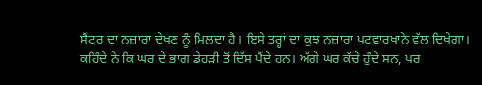ਸੈਂਟਰ ਦਾ ਨਜ਼ਾਰਾ ਦੇਖਣ ਨੂੰ ਮਿਲਦਾ ਹੈ। ਇਸੇ ਤਰ੍ਹਾਂ ਦਾ ਕੁਝ ਨਜ਼ਾਰਾ ਪਟਵਾਰਖਾਨੇ ਵੱਲ ਦਿਖੇਗਾ। ਕਹਿੰਦੇ ਨੇ ਕਿ ਘਰ ਦੇ ਭਾਗ ਡੇਹੜੀ ਤੋਂ ਦਿੱਸ ਪੈਂਦੇ ਹਨ। ਅੱਗੇ ਘਰ ਕੱਚੇ ਹੁੰਦੇ ਸਨ, ਪਰ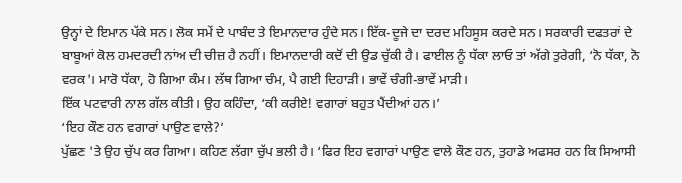ਉਨ੍ਹਾਂ ਦੇ ਇਮਾਨ ਪੱਕੇ ਸਨ। ਲੋਕ ਸਮੇਂ ਦੇ ਪਾਬੰਦ ਤੇ ਇਮਾਨਦਾਰ ਹੁੰਦੇ ਸਨ। ਇੱਕ-ਦੂਜੇ ਦਾ ਦਰਦ ਮਹਿਸੂਸ ਕਰਦੇ ਸਨ। ਸਰਕਾਰੀ ਦਫਤਰਾਂ ਦੇ ਬਾਬੂਆਂ ਕੋਲ ਹਮਦਰਦੀ ਨਾਂਅ ਦੀ ਚੀਜ਼ ਹੈ ਨਹੀਂ। ਇਮਾਨਦਾਰੀ ਕਦੋਂ ਦੀ ਉਡ ਚੁੱਕੀ ਹੈ। ਫਾਈਲ ਨੂੰ ਧੱਕਾ ਲਾਓ ਤਾਂ ਅੱਗੇ ਤੁਰੇਗੀ, ‘ਨੋ ਧੱਕਾ, ਨੋ ਵਰਕ'। ਮਾਰੋ ਧੱਕਾ, ਹੋ ਗਿਆ ਕੰਮ। ਲੱਥ ਗਿਆ ਚੰਮ, ਪੈ ਗਈ ਦਿਹਾੜੀ। ਭਾਵੇਂ ਚੰਗੀ-ਭਾਵੇਂ ਮਾੜੀ।
ਇੱਕ ਪਟਵਾਰੀ ਨਾਲ ਗੱਲ ਕੀਤੀ। ਉਹ ਕਹਿੰਦਾ, ‘ਕੀ ਕਰੀਏ! ਵਗਾਰਾਂ ਬਹੁਤ ਪੈਂਦੀਆਂ ਹਨ।’
‘ਇਹ ਕੌਣ ਹਨ ਵਗਾਰਾਂ ਪਾਉਣ ਵਾਲੇ?’
ਪੁੱਛਣ 'ਤੇ ਉਹ ਚੁੱਪ ਕਰ ਗਿਆ। ਕਹਿਣ ਲੱਗਾ ਚੁੱਪ ਭਲੀ ਹੈ। ‘ਫਿਰ ਇਹ ਵਗਾਰਾਂ ਪਾਉਣ ਵਾਲੇ ਕੌਣ ਹਨ, ਤੁਹਾਡੇ ਅਫਸਰ ਹਨ ਕਿ ਸਿਆਸੀ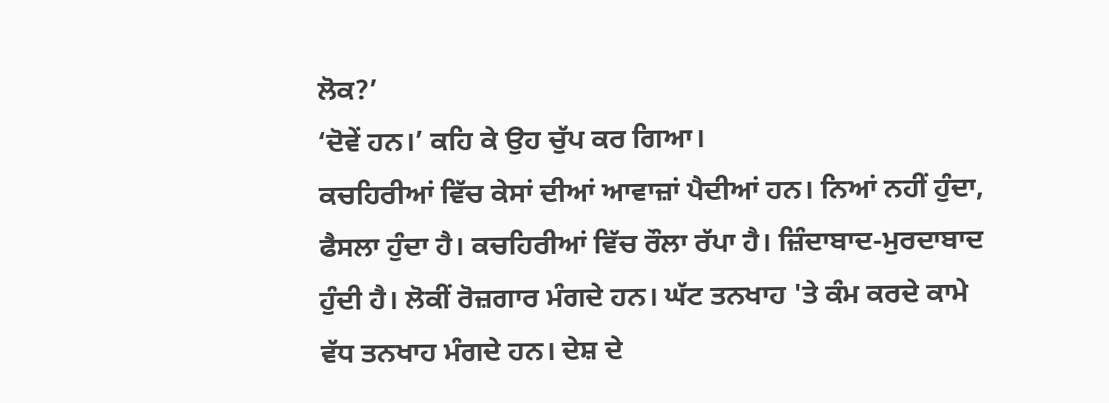ਲੋਕ?’
‘ਦੋਵੇਂ ਹਨ।’ ਕਹਿ ਕੇ ਉਹ ਚੁੱਪ ਕਰ ਗਿਆ।
ਕਚਹਿਰੀਆਂ ਵਿੱਚ ਕੇਸਾਂ ਦੀਆਂ ਆਵਾਜ਼ਾਂ ਪੈਦੀਆਂ ਹਨ। ਨਿਆਂ ਨਹੀਂ ਹੁੰਦਾ, ਫੈਸਲਾ ਹੁੰਦਾ ਹੈ। ਕਚਹਿਰੀਆਂ ਵਿੱਚ ਰੌਲਾ ਰੱਪਾ ਹੈ। ਜ਼ਿੰਦਾਬਾਦ-ਮੁਰਦਾਬਾਦ ਹੁੰਦੀ ਹੈ। ਲੋਕੀਂ ਰੋਜ਼ਗਾਰ ਮੰਗਦੇ ਹਨ। ਘੱਟ ਤਨਖਾਹ 'ਤੇ ਕੰਮ ਕਰਦੇ ਕਾਮੇ ਵੱਧ ਤਨਖਾਹ ਮੰਗਦੇ ਹਨ। ਦੇਸ਼ ਦੇ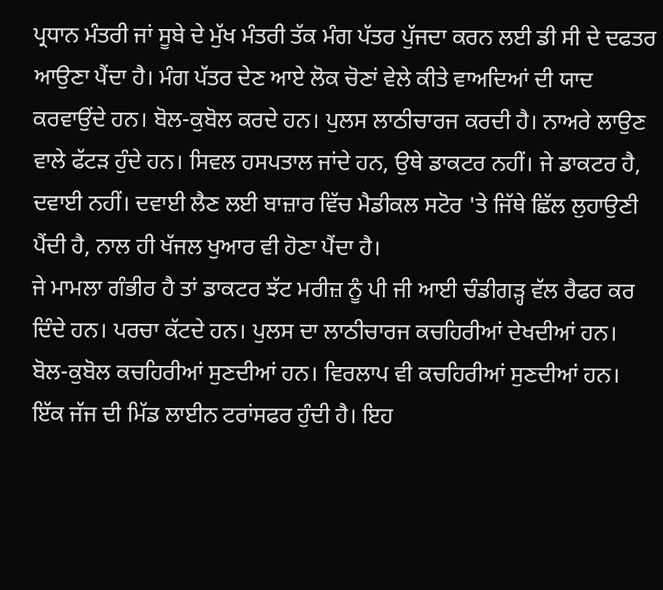ਪ੍ਰਧਾਨ ਮੰਤਰੀ ਜਾਂ ਸੂਬੇ ਦੇ ਮੁੱਖ ਮੰਤਰੀ ਤੱਕ ਮੰਗ ਪੱਤਰ ਪੁੱਜਦਾ ਕਰਨ ਲਈ ਡੀ ਸੀ ਦੇ ਦਫਤਰ ਆਉਣਾ ਪੈਂਦਾ ਹੈ। ਮੰਗ ਪੱਤਰ ਦੇਣ ਆਏ ਲੋਕ ਚੋਣਾਂ ਵੇਲੇ ਕੀਤੇ ਵਾਅਦਿਆਂ ਦੀ ਯਾਦ ਕਰਵਾਉਂਦੇ ਹਨ। ਬੋਲ-ਕੁਬੋਲ ਕਰਦੇ ਹਨ। ਪੁਲਸ ਲਾਠੀਚਾਰਜ ਕਰਦੀ ਹੈ। ਨਾਅਰੇ ਲਾਉਣ ਵਾਲੇ ਫੱਟੜ ਹੁੰਦੇ ਹਨ। ਸਿਵਲ ਹਸਪਤਾਲ ਜਾਂਦੇ ਹਨ, ਉਥੇ ਡਾਕਟਰ ਨਹੀਂ। ਜੇ ਡਾਕਟਰ ਹੈ, ਦਵਾਈ ਨਹੀਂ। ਦਵਾਈ ਲੈਣ ਲਈ ਬਾਜ਼ਾਰ ਵਿੱਚ ਮੈਡੀਕਲ ਸਟੋਰ 'ਤੇ ਜਿੱਥੇ ਛਿੱਲ ਲੁਹਾਉਣੀ ਪੈਂਦੀ ਹੈ, ਨਾਲ ਹੀ ਖੱਜਲ ਖੁਆਰ ਵੀ ਹੋਣਾ ਪੈਂਦਾ ਹੈ।
ਜੇ ਮਾਮਲਾ ਗੰਭੀਰ ਹੈ ਤਾਂ ਡਾਕਟਰ ਝੱਟ ਮਰੀਜ਼ ਨੂੰ ਪੀ ਜੀ ਆਈ ਚੰਡੀਗੜ੍ਹ ਵੱਲ ਰੈਫਰ ਕਰ ਦਿੰਦੇ ਹਨ। ਪਰਚਾ ਕੱਟਦੇ ਹਨ। ਪੁਲਸ ਦਾ ਲਾਠੀਚਾਰਜ ਕਚਹਿਰੀਆਂ ਦੇਖਦੀਆਂ ਹਨ। ਬੋਲ-ਕੁਬੋਲ ਕਚਹਿਰੀਆਂ ਸੁਣਦੀਆਂ ਹਨ। ਵਿਰਲਾਪ ਵੀ ਕਚਹਿਰੀਆਂ ਸੁਣਦੀਆਂ ਹਨ। ਇੱਕ ਜੱਜ ਦੀ ਮਿੱਡ ਲਾਈਨ ਟਰਾਂਸਫਰ ਹੁੰਦੀ ਹੈ। ਇਹ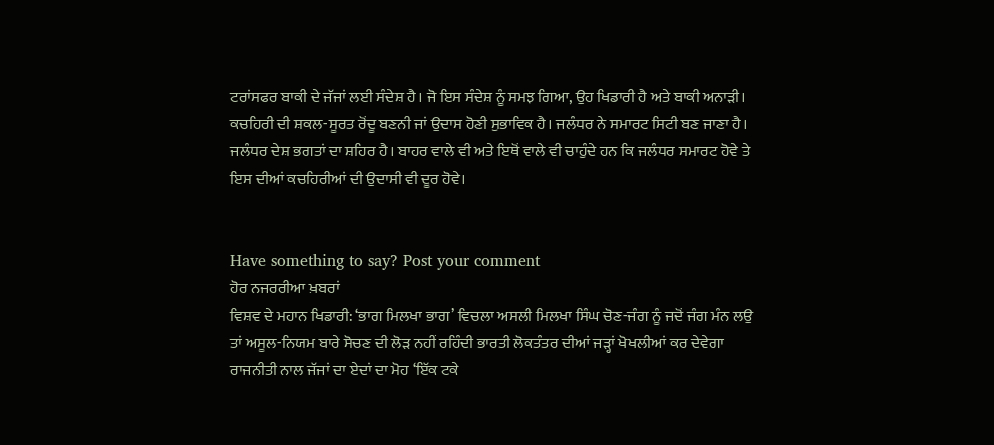ਟਰਾਂਸਫਰ ਬਾਕੀ ਦੇ ਜੱਜਾਂ ਲਈ ਸੰਦੇਸ਼ ਹੈ। ਜੋ ਇਸ ਸੰਦੇਸ਼ ਨੂੰ ਸਮਝ ਗਿਆ, ਉਹ ਖਿਡਾਰੀ ਹੈ ਅਤੇ ਬਾਕੀ ਅਨਾੜੀ। ਕਚਹਿਰੀ ਦੀ ਸ਼ਕਲ-ਸੂਰਤ ਰੋਂਦੂ ਬਣਨੀ ਜਾਂ ਉਦਾਸ ਹੋਣੀ ਸੁਭਾਵਿਕ ਹੈ। ਜਲੰਧਰ ਨੇ ਸਮਾਰਟ ਸਿਟੀ ਬਣ ਜਾਣਾ ਹੈ। ਜਲੰਧਰ ਦੇਸ਼ ਭਗਤਾਂ ਦਾ ਸ਼ਹਿਰ ਹੈ। ਬਾਹਰ ਵਾਲੇ ਵੀ ਅਤੇ ਇਥੋਂ ਵਾਲੇ ਵੀ ਚਾਹੁੰਦੇ ਹਨ ਕਿ ਜਲੰਧਰ ਸਮਾਰਟ ਹੋਵੇ ਤੇ ਇਸ ਦੀਆਂ ਕਚਹਿਰੀਆਂ ਦੀ ਉਦਾਸੀ ਵੀ ਦੂਰ ਹੋਵੇ।


Have something to say? Post your comment
ਹੋਰ ਨਜਰਰੀਆ ਖ਼ਬਰਾਂ
ਵਿਸ਼ਵ ਦੇ ਮਹਾਨ ਖਿਡਾਰੀ: ‘ਭਾਗ ਮਿਲਖਾ ਭਾਗ’ ਵਿਚਲਾ ਅਸਲੀ ਮਿਲਖਾ ਸਿੰਘ ਚੋਣ-ਜੰਗ ਨੂੰ ਜਦੋਂ ਜੰਗ ਮੰਨ ਲਉ ਤਾਂ ਅਸੂਲ-ਨਿਯਮ ਬਾਰੇ ਸੋਚਣ ਦੀ ਲੋੜ ਨਹੀਂ ਰਹਿੰਦੀ ਭਾਰਤੀ ਲੋਕਤੰਤਰ ਦੀਆਂ ਜੜ੍ਹਾਂ ਖੋਖਲੀਆਂ ਕਰ ਦੇਵੇਗਾ ਰਾਜਨੀਤੀ ਨਾਲ ਜੱਜਾਂ ਦਾ ਏਦਾਂ ਦਾ ਮੋਹ ‘ਇੱਕ ਟਕੇ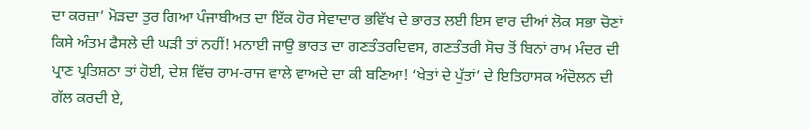ਦਾ ਕਰਜ਼ਾ’ ਮੋੜਦਾ ਤੁਰ ਗਿਆ ਪੰਜਾਬੀਅਤ ਦਾ ਇੱਕ ਹੋਰ ਸੇਵਾਦਾਰ ਭਵਿੱਖ ਦੇ ਭਾਰਤ ਲਈ ਇਸ ਵਾਰ ਦੀਆਂ ਲੋਕ ਸਭਾ ਚੋਣਾਂ ਕਿਸੇ ਅੰਤਮ ਫੈਸਲੇ ਦੀ ਘੜੀ ਤਾਂ ਨਹੀਂ! ਮਨਾਈ ਜਾਉ ਭਾਰਤ ਦਾ ਗਣਤੰਤਰਦਿਵਸ, ਗਣਤੰਤਰੀ ਸੋਚ ਤੋਂ ਬਿਨਾਂ ਰਾਮ ਮੰਦਰ ਦੀ ਪ੍ਰਾਣ ਪ੍ਰਤਿਸ਼ਠਾ ਤਾਂ ਹੋਈ, ਦੇਸ਼ ਵਿੱਚ ਰਾਮ-ਰਾਜ ਵਾਲੇ ਵਾਅਦੇ ਦਾ ਕੀ ਬਣਿਆ! ‘ਖੇਤਾਂ ਦੇ ਪੁੱਤਾਂ’ ਦੇ ਇਤਿਹਾਸਕ ਅੰਦੋਲਨ ਦੀ ਗੱਲ ਕਰਦੀ ਏ,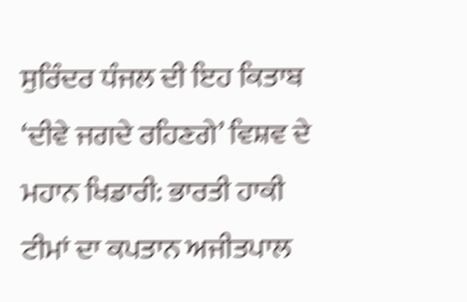ਸੁਰਿੰਦਰ ਧੰਜਲ ਦੀ ਇਹ ਕਿਤਾਬ ‘ਦੀਵੇ ਜਗਦੇ ਰਹਿਣਗੇ’ ਵਿਸ਼ਵ ਦੇ ਮਹਾਨ ਖਿਡਾਰੀ: ਭਾਰਤੀ ਹਾਕੀ ਟੀਮਾਂ ਦਾ ਕਪਤਾਨ ਅਜੀਤਪਾਲ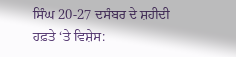ਸਿੰਘ 20-27 ਦਸੰਬਰ ਦੇ ਸ਼ਹੀਦੀ ਹਫ਼ਤੇ ‘ਤੇ ਵਿਸ਼ੇਸ: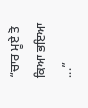“ਚਾਰ ਮੂਏ ਤੋ ਕਿਆ ਭਇਆ ...”